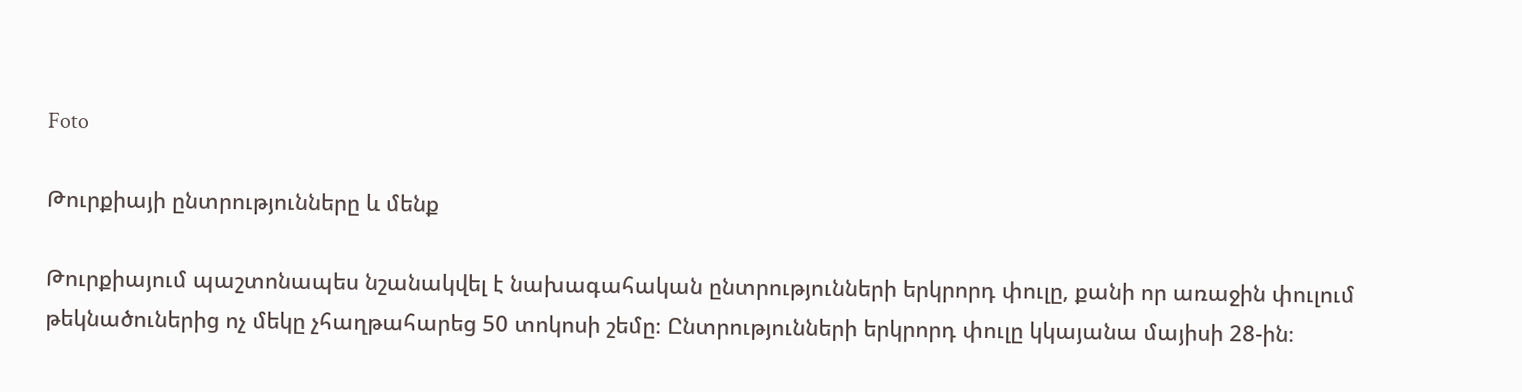Foto

Թուրքիայի ընտրությունները և մենք

Թուրքիայում պաշտոնապես նշանակվել է նախագահական ընտրությունների երկրորդ փուլը, քանի որ առաջին փուլում թեկնածուներից ոչ մեկը չհաղթահարեց 50 տոկոսի շեմը։ Ընտրությունների երկրորդ փուլը կկայանա մայիսի 28-ին։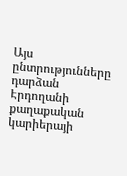Այս ընտրությունները դարձան Էրդողանի քաղաքական կարիերայի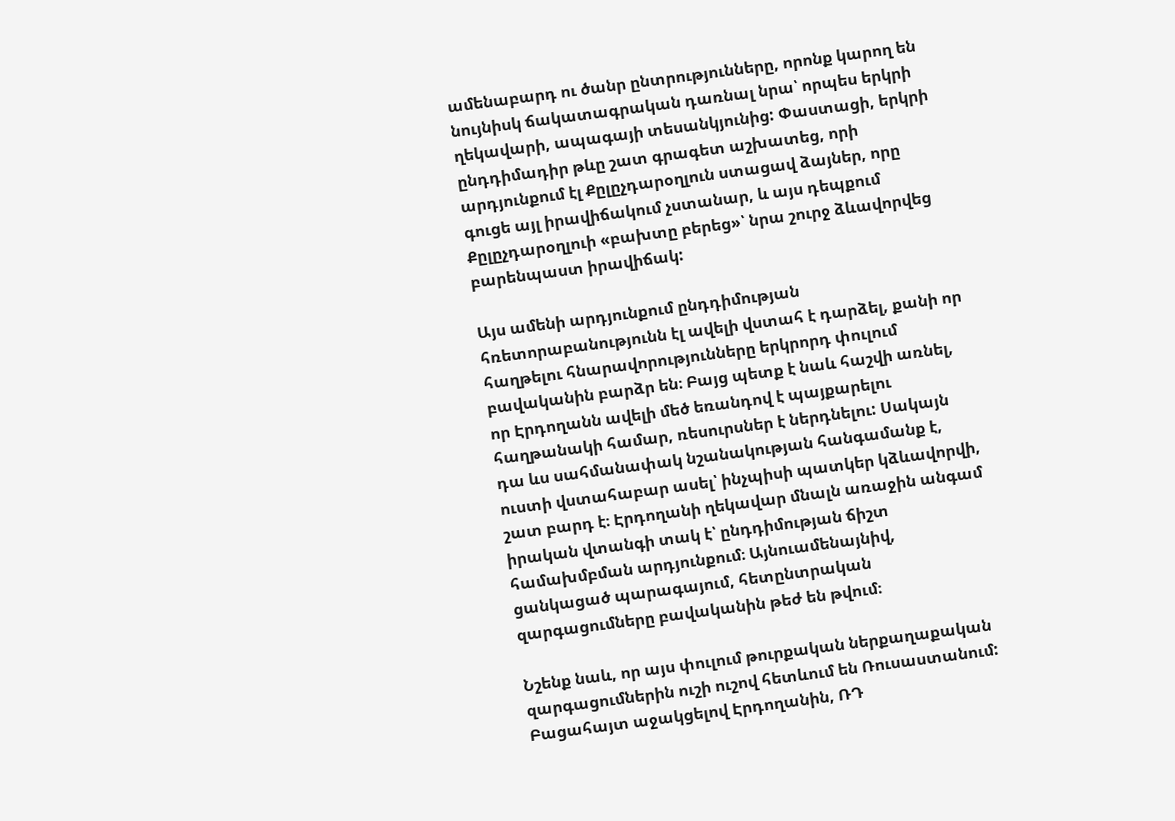ամենաբարդ ու ծանր ընտրությունները, որոնք կարող են նույնիսկ ճակատագրական դառնալ նրա՝ որպես երկրի ղեկավարի, ապագայի տեսանկյունից: Փաստացի, երկրի ընդդիմադիր թևը շատ գրագետ աշխատեց, որի արդյունքում էլ Քըլըչդարօղլուն ստացավ ձայներ, որը գուցե այլ իրավիճակում չստանար, և այս դեպքում Քըլըչդարօղլուի «բախտը բերեց»՝ նրա շուրջ ձևավորվեց բարենպաստ իրավիճակ:

Այս ամենի արդյունքում ընդդիմության հռետորաբանությունն էլ ավելի վստահ է դարձել, քանի որ հաղթելու հնարավորությունները երկրորդ փուլում բավականին բարձր են։ Բայց պետք է նաև հաշվի առնել, որ Էրդողանն ավելի մեծ եռանդով է պայքարելու հաղթանակի համար, ռեսուրսներ է ներդնելու: Սակայն դա ևս սահմանափակ նշանակության հանգամանք է, ուստի վստահաբար ասել՝ ինչպիսի պատկեր կձևավորվի, շատ բարդ է։ Էրդողանի ղեկավար մնալն առաջին անգամ իրական վտանգի տակ է՝ ընդդիմության ճիշտ համախմբման արդյունքում։ Այնուամենայնիվ, ցանկացած պարագայում, հետընտրական զարգացումները բավականին թեժ են թվում։

Նշենք նաև, որ այս փուլում թուրքական ներքաղաքական զարգացումներին ուշի ուշով հետևում են Ռուսաստանում: Բացահայտ աջակցելով Էրդողանին, ՌԴ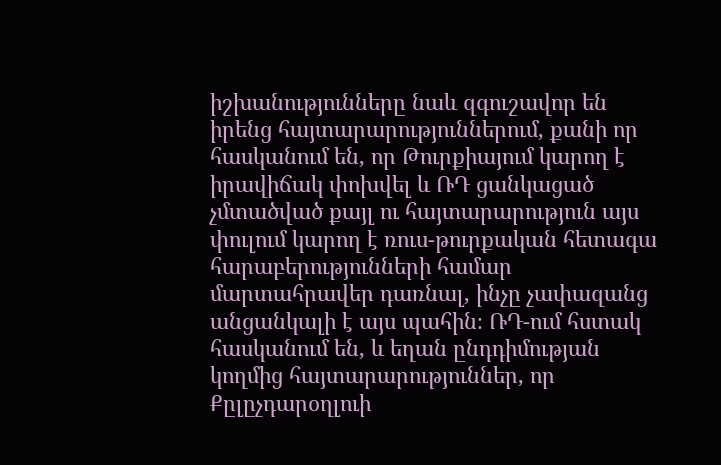իշխանությունները նաև զգուշավոր են իրենց հայտարարություններում, քանի որ հասկանում են, որ Թուրքիայում կարող է իրավիճակ փոխվել և ՌԴ ցանկացած չմտածված քայլ ու հայտարարություն այս փուլում կարող է ռուս-թուրքական հետագա հարաբերությունների համար մարտահրավեր դառնալ, ինչը չափազանց անցանկալի է այս պահին։ ՌԴ-ում հստակ հասկանում են, և եղան ընդդիմության կողմից հայտարարություններ, որ Քըլըչդարօղլուի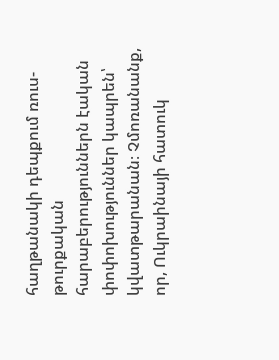հաղթանակի դեպքում ռուս-թուրքական հարաբերություններն էական փոփոխություններ կապրեն՝ կվատթարանան։ Չմոռանանք, որ, Ուկրաինայի հատուկ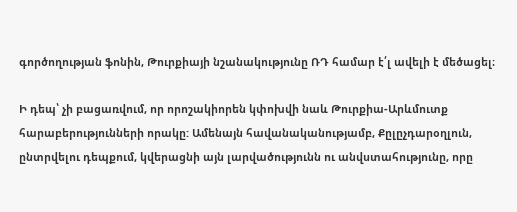գործողության ֆոնին, Թուրքիայի նշանակությունը ՌԴ համար է՛լ ավելի է մեծացել։

Ի դեպ՝ չի բացառվում, որ որոշակիորեն կփոխվի նաև Թուրքիա-Արևմուտք հարաբերությունների որակը: Ամենայն հավանականությամբ, Քըլըչդարօղլուն, ընտրվելու դեպքում, կվերացնի այն լարվածությունն ու անվստահությունը, որը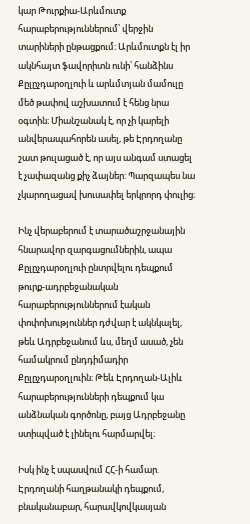կար Թուրքիա-Արևմուտք հարաբերություններում՝ վերջին տարիների ընթացքում։ Արևմուտքն էլ իր ակնհայտ ֆավորիտն ունի՝ հանձինս Քըլըչդարօղլուի և արևմտյան մամուլը մեծ թափով աշխատում է հենց նրա օգտին։ Միանշանակ է, որ չի կարելի անվերապահորեն ասել, թե Էրդողանը շատ թուլացած է, որ այս անգամ ստացել է չափազանց քիչ ձայներ: Պարզապես նա չկարողացավ խուսափել երկրորդ փուլից։

Ինչ վերաբերում է տարածաշրջանային  հնարավոր զարգացումներին, ապա Քըլըչդարօղլուի ընտրվելու դեպքում թուրք-ադրբեջանական հարաբերություններում էական փոփոխություններ դժվար է ակնկալել, թեև Ադրբեջանում ևս, մեղմ ասած, չեն համակրում ընդդիմադիր Քըլըչդարօղլուին։ Թեև Էրդողան-Ալիև հարաբերությունների դեպքում կա անձնական գործոնը, բայց Ադրբեջանը ստիպված է լինելու հարմարվել։

Իսկ ինչ է սպասվում ՀՀ-ի համար. Էրդողանի հաղթանակի դեպքում, բնականաբար, հարավկովկասյան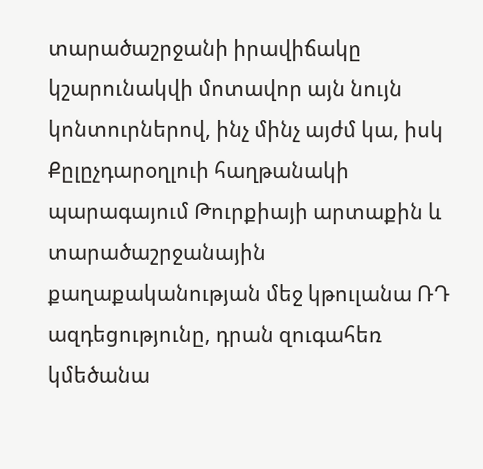տարածաշրջանի իրավիճակը կշարունակվի մոտավոր այն նույն կոնտուրներով, ինչ մինչ այժմ կա, իսկ Քըլըչդարօղլուի հաղթանակի պարագայում Թուրքիայի արտաքին և տարածաշրջանային քաղաքականության մեջ կթուլանա ՌԴ ազդեցությունը, դրան զուգահեռ կմեծանա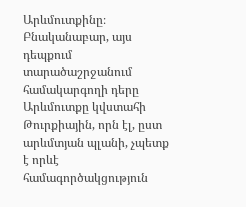Արևմուտքինը։ Բնականաբար, այս դեպքում տարածաշրջանում համակարգողի դերը Արևմուտքը կվստահի Թուրքիային, որն էլ, ըստ արևմտյան պլանի, չպետք է որևէ համագործակցություն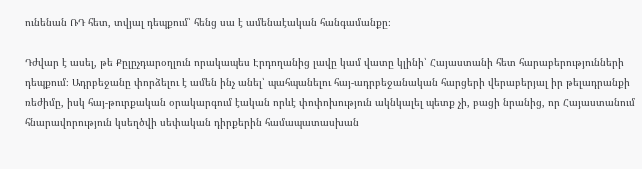ունենան ՌԴ հետ, տվյալ դեպքում՝ հենց սա է ամենաէական հանգամանքը։

Դժվար է ասել, թե Քըլըչդարօղլուն որակապես Էրդողանից լավը կամ վատը կլինի՝ Հայաստանի հետ հարաբերությունների դեպքում։ Ադրբեջանը փորձելու է ամեն ինչ անել՝ պահպանելու հայ-ադրբեջանական հարցերի վերաբերյալ իր թելադրանքի ռեժիմը, իսկ հայ-թուրքական օրակարգում էական որևէ փոփոխություն ակնկալել պետք չի, բացի նրանից, որ Հայաստանում հնարավորություն կսեղծվի սեփական դիրքերին համապատասխան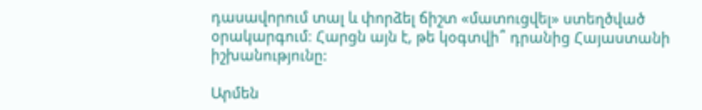դասավորում տալ և փորձել ճիշտ «մատուցվել» ստեղծված օրակարգում։ Հարցն այն է, թե կօգտվի՞ դրանից Հայաստանի իշխանությունը:

Արմեն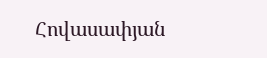Հովասափյան